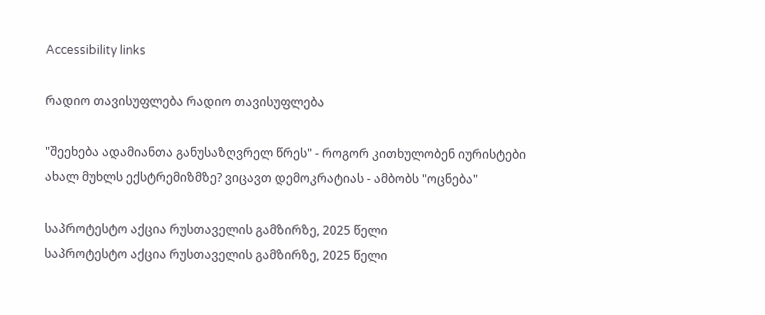Accessibility links

რადიო თავისუფლება რადიო თავისუფლება

"შეეხება ადამიანთა განუსაზღვრელ წრეს" - როგორ კითხულობენ იურისტები ახალ მუხლს ექსტრემიზმზე? ვიცავთ დემოკრატიას - ამბობს "ოცნება"

საპროტესტო აქცია რუსთაველის გამზირზე, 2025 წელი
საპროტესტო აქცია რუსთაველის გამზირზე, 2025 წელი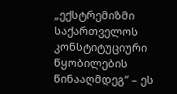„ექსტრემიზმი საქართველოს კონსტიტუციური წყობილების წინააღმდეგ“ – ეს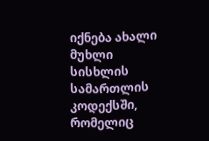იქნება ახალი მუხლი სისხლის სამართლის კოდექსში, რომელიც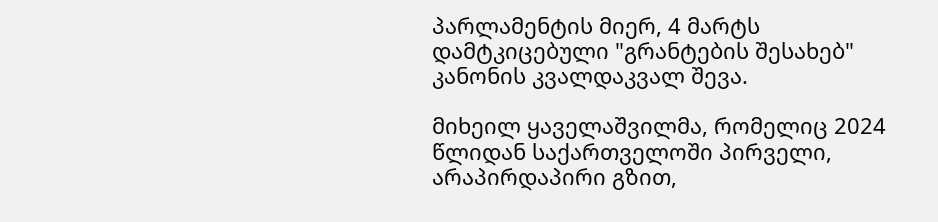პარლამენტის მიერ, 4 მარტს დამტკიცებული "გრანტების შესახებ" კანონის კვალდაკვალ შევა.

მიხეილ ყაველაშვილმა, რომელიც 2024 წლიდან საქართველოში პირველი, არაპირდაპირი გზით,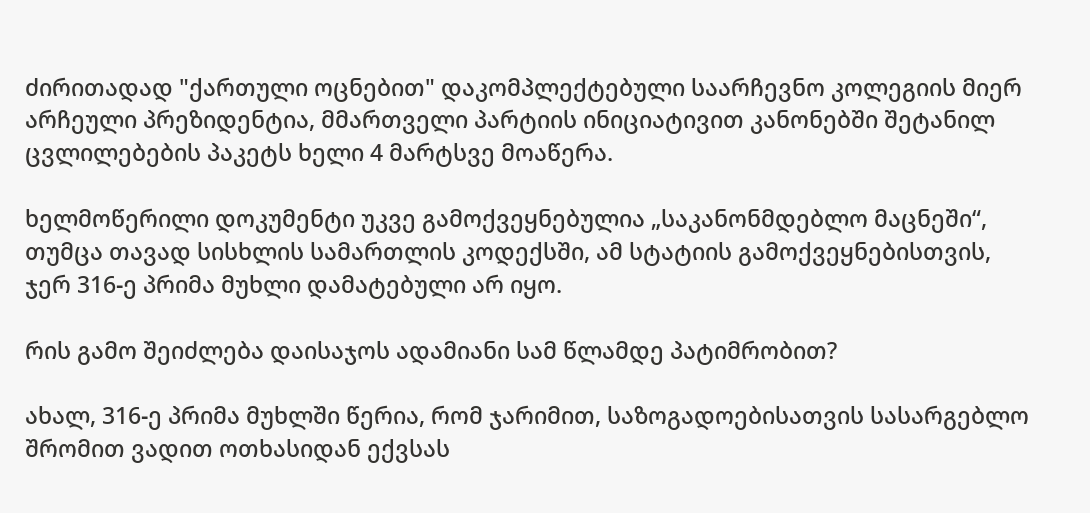ძირითადად "ქართული ოცნებით" დაკომპლექტებული საარჩევნო კოლეგიის მიერ არჩეული პრეზიდენტია, მმართველი პარტიის ინიციატივით კანონებში შეტანილ ცვლილებების პაკეტს ხელი 4 მარტსვე მოაწერა.

ხელმოწერილი დოკუმენტი უკვე გამოქვეყნებულია „საკანონმდებლო მაცნეში“, თუმცა თავად სისხლის სამართლის კოდექსში, ამ სტატიის გამოქვეყნებისთვის, ჯერ 316-ე პრიმა მუხლი დამატებული არ იყო.

რის გამო შეიძლება დაისაჯოს ადამიანი სამ წლამდე პატიმრობით?

ახალ, 316-ე პრიმა მუხლში წერია, რომ ჯარიმით, საზოგადოებისათვის სასარგებლო შრომით ვადით ოთხასიდან ექვსას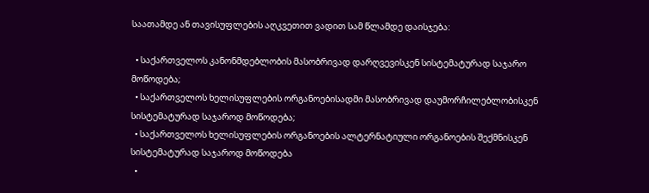საათამდე ან თავისუფლების აღკვეთით ვადით სამ წლამდე დაისჯება:

  • საქართველოს კანონმდებლობის მასობრივად დარღვევისკენ სისტემატურად საჯარო მოწოდება;
  • საქართველოს ხელისუფლების ორგანოებისადმი მასობრივად დაუმორჩილებლობისკენ სისტემატურად საჯაროდ მოწოდება;
  • საქართველოს ხელისუფლების ორგანოების ალტერნატიული ორგანოების შექმნისკენ სისტემატურად საჯაროდ მოწოდება
  •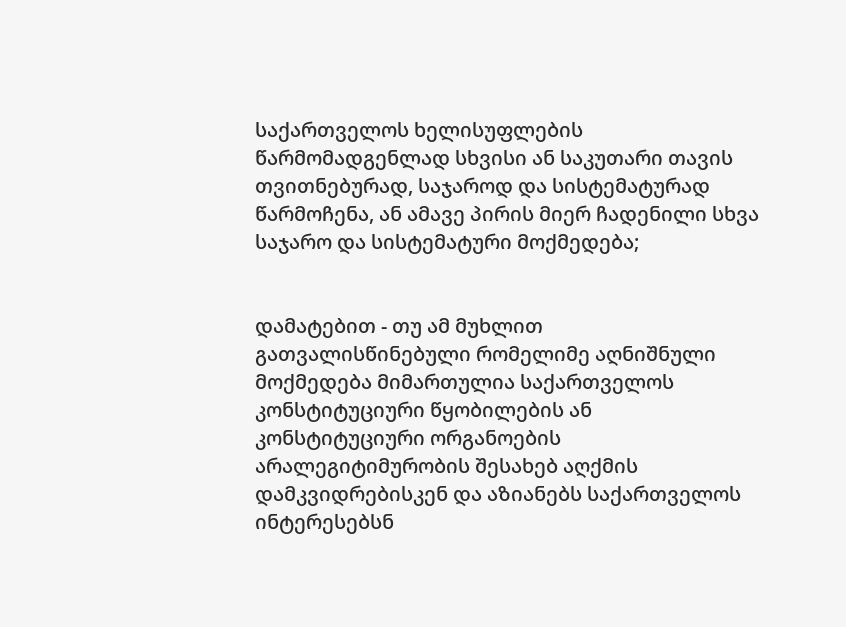საქართველოს ხელისუფლების წარმომადგენლად სხვისი ან საკუთარი თავის თვითნებურად, საჯაროდ და სისტემატურად წარმოჩენა, ან ამავე პირის მიერ ჩადენილი სხვა საჯარო და სისტემატური მოქმედება;


დამატებით - თუ ამ მუხლით გათვალისწინებული რომელიმე აღნიშნული მოქმედება მიმართულია საქართველოს კონსტიტუციური წყობილების ან კონსტიტუციური ორგანოების არალეგიტიმურობის შესახებ აღქმის დამკვიდრებისკენ და აზიანებს საქართველოს ინტერესებსნ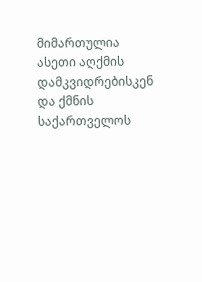მიმართულია ასეთი აღქმის დამკვიდრებისკენ და ქმნის საქართველოს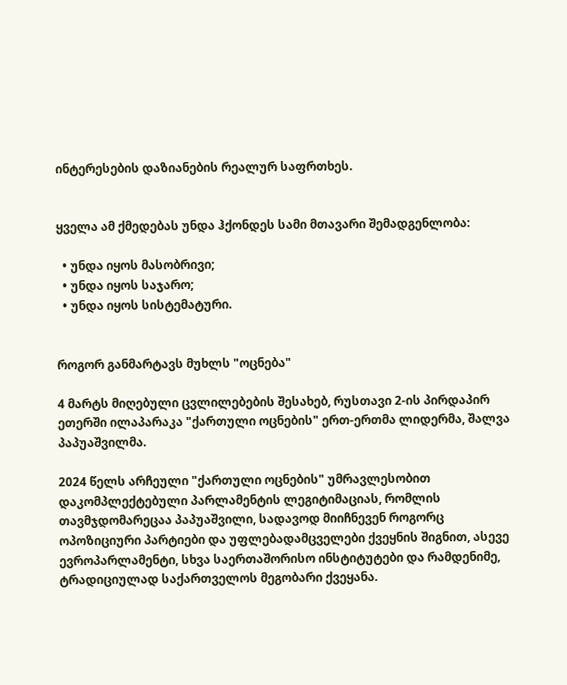ინტერესების დაზიანების რეალურ საფრთხეს.


ყველა ამ ქმედებას უნდა ჰქონდეს სამი მთავარი შემადგენლობა:

  • უნდა იყოს მასობრივი;
  • უნდა იყოს საჯარო;
  • უნდა იყოს სისტემატური.


როგორ განმარტავს მუხლს "ოცნება"

4 მარტს მიღებული ცვლილებების შესახებ, რუსთავი 2-ის პირდაპირ ეთერში ილაპარაკა "ქართული ოცნების" ერთ-ერთმა ლიდერმა, შალვა პაპუაშვილმა.

2024 წელს არჩეული "ქართული ოცნების" უმრავლესობით დაკომპლექტებული პარლამენტის ლეგიტიმაციას, რომლის თავმჯდომარეცაა პაპუაშვილი, სადავოდ მიიჩნევენ როგორც ოპოზიციური პარტიები და უფლებადამცველები ქვეყნის შიგნით, ასევე ევროპარლამენტი, სხვა საერთაშორისო ინსტიტუტები და რამდენიმე, ტრადიციულად საქართველოს მეგობარი ქვეყანა.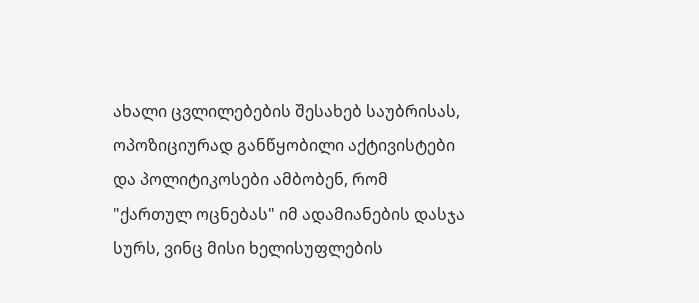ახალი ცვლილებების შესახებ საუბრისას, ოპოზიციურად განწყობილი აქტივისტები და პოლიტიკოსები ამბობენ, რომ "ქართულ ოცნებას" იმ ადამიანების დასჯა სურს, ვინც მისი ხელისუფლების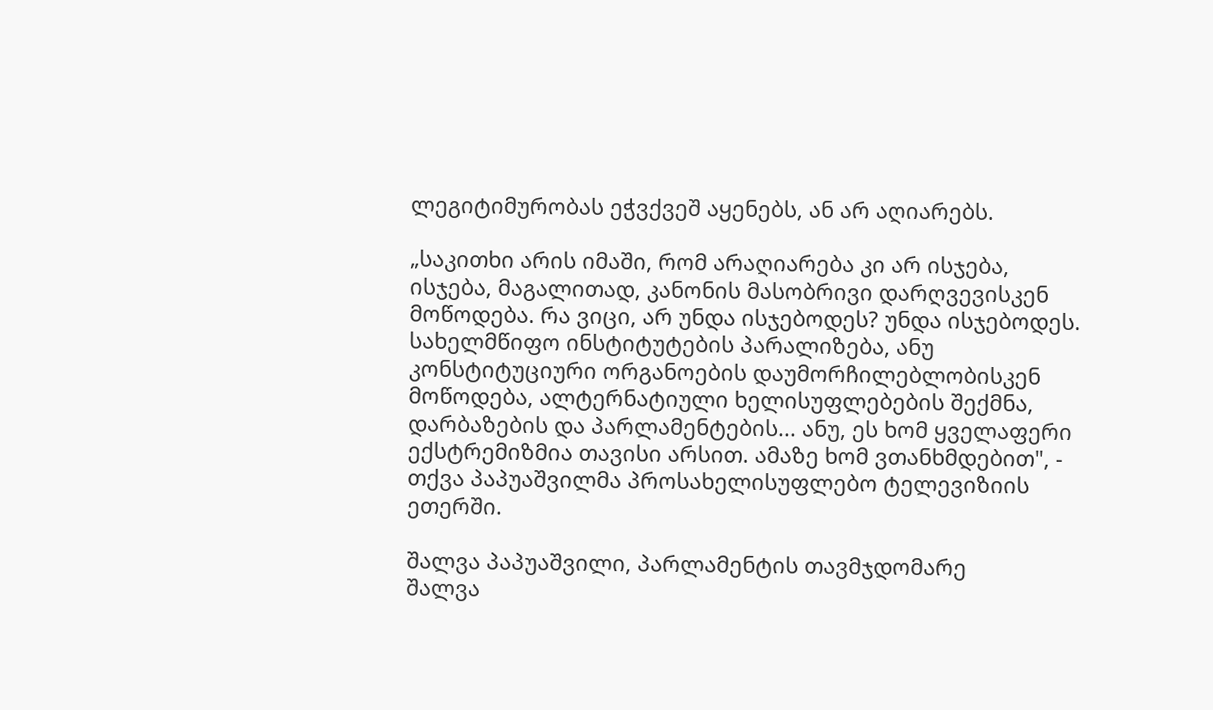ლეგიტიმურობას ეჭვქვეშ აყენებს, ან არ აღიარებს.

„საკითხი არის იმაში, რომ არაღიარება კი არ ისჯება, ისჯება, მაგალითად, კანონის მასობრივი დარღვევისკენ მოწოდება. რა ვიცი, არ უნდა ისჯებოდეს? უნდა ისჯებოდეს. სახელმწიფო ინსტიტუტების პარალიზება, ანუ კონსტიტუციური ორგანოების დაუმორჩილებლობისკენ მოწოდება, ალტერნატიული ხელისუფლებების შექმნა, დარბაზების და პარლამენტების... ანუ, ეს ხომ ყველაფერი ექსტრემიზმია თავისი არსით. ამაზე ხომ ვთანხმდებით", - თქვა პაპუაშვილმა პროსახელისუფლებო ტელევიზიის ეთერში.

შალვა პაპუაშვილი, პარლამენტის თავმჯდომარე
შალვა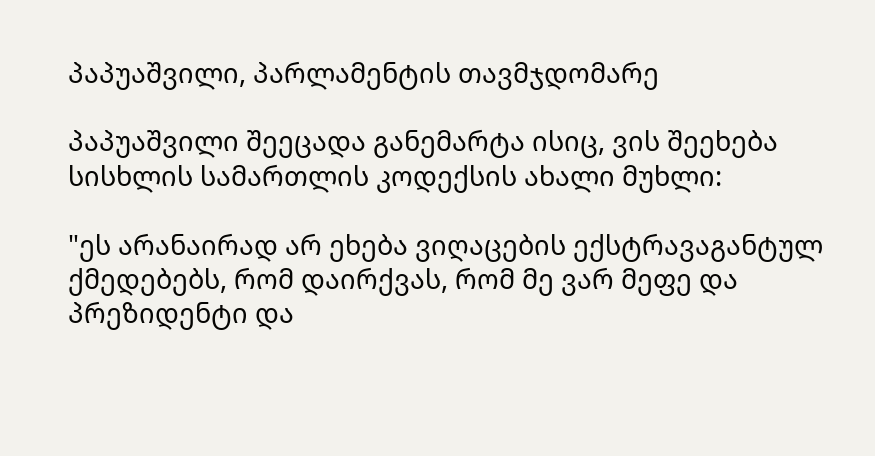პაპუაშვილი, პარლამენტის თავმჯდომარე

პაპუაშვილი შეეცადა განემარტა ისიც, ვის შეეხება სისხლის სამართლის კოდექსის ახალი მუხლი:

"ეს არანაირად არ ეხება ვიღაცების ექსტრავაგანტულ ქმედებებს, რომ დაირქვას, რომ მე ვარ მეფე და პრეზიდენტი და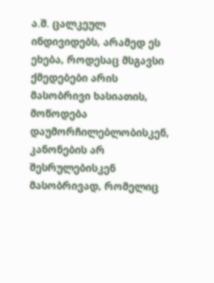ა.შ. ცალკეულ ინდივიდებს, არამედ ეს ეხება, როდესაც მსგავსი ქმედებები არის მასობრივი ხასიათის, მოწოდება დაუმორჩილებლობისკენ, კანონების არ შესრულებისკენ მასობრივად, რომელიც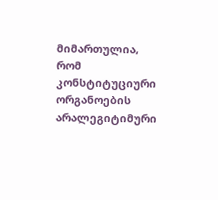მიმართულია, რომ კონსტიტუციური ორგანოების არალეგიტიმური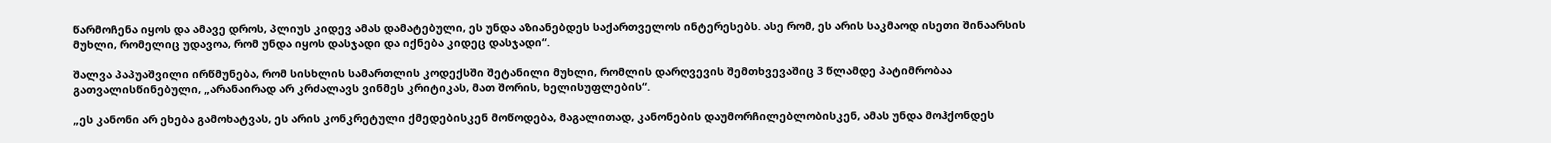წარმოჩენა იყოს და ამავე დროს, პლიუს კიდევ ამას დამატებული, ეს უნდა აზიანებდეს საქართველოს ინტერესებს. ასე რომ, ეს არის საკმაოდ ისეთი შინაარსის მუხლი, რომელიც უდავოა, რომ უნდა იყოს დასჯადი და იქნება კიდეც დასჯადი“.

შალვა პაპუაშვილი ირწმუნება, რომ სისხლის სამართლის კოდექსში შეტანილი მუხლი, რომლის დარღვევის შემთხვევაშიც 3 წლამდე პატიმრობაა გათვალისწინებული, „არანაირად არ კრძალავს ვინმეს კრიტიკას, მათ შორის, ხელისუფლების“.

„ეს კანონი არ ეხება გამოხატვას, ეს არის კონკრეტული ქმედებისკენ მოწოდება, მაგალითად, კანონების დაუმორჩილებლობისკენ, ამას უნდა მოჰქონდეს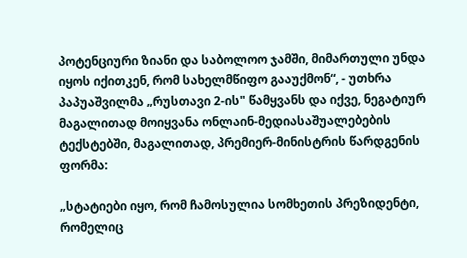პოტენციური ზიანი და საბოლოო ჯამში, მიმართული უნდა იყოს იქითკენ, რომ სახელმწიფო გააუქმონ“, - უთხრა პაპუაშვილმა „რუსთავი 2-ის" წამყვანს და იქვე, ნეგატიურ მაგალითად მოიყვანა ონლაინ-მედიასაშუალებების ტექსტებში, მაგალითად, პრემიერ-მინისტრის წარდგენის ფორმა:

„სტატიები იყო, რომ ჩამოსულია სომხეთის პრეზიდენტი, რომელიც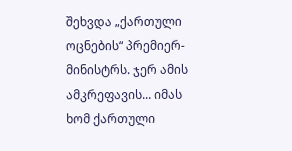შეხვდა „ქართული ოცნების“ პრემიერ-მინისტრს. ჯერ ამის ამკრეფავის... იმას ხომ ქართული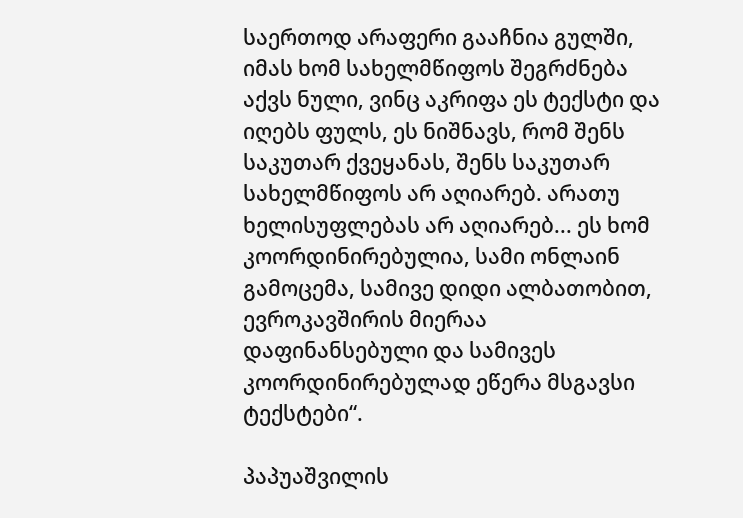საერთოდ არაფერი გააჩნია გულში, იმას ხომ სახელმწიფოს შეგრძნება აქვს ნული, ვინც აკრიფა ეს ტექსტი და იღებს ფულს, ეს ნიშნავს, რომ შენს საკუთარ ქვეყანას, შენს საკუთარ სახელმწიფოს არ აღიარებ. არათუ ხელისუფლებას არ აღიარებ... ეს ხომ კოორდინირებულია, სამი ონლაინ გამოცემა, სამივე დიდი ალბათობით, ევროკავშირის მიერაა დაფინანსებული და სამივეს კოორდინირებულად ეწერა მსგავსი ტექსტები“.

პაპუაშვილის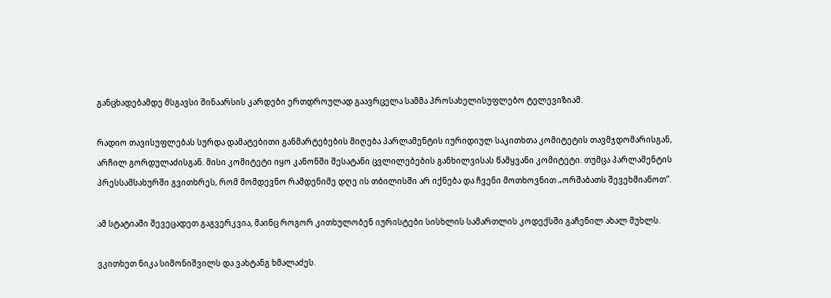განცხადებამდე მსგავსი შინაარსის კარდები ერთდროულად გაავრცელა სამმა პროსახელისუფლებო ტელევიზიამ.

რადიო თავისუფლებას სურდა დამატებითი განმარტებების მიღება პარლამენტის იურიდიულ საკითხთა კომიტეტის თავმჯდომარისგან, არჩილ გორდულაძისგან. მისი კომიტეტი იყო კანონში შესატანი ცვლილებების განხილვისას წამყვანი კომიტეტი. თუმცა პარლამენტის პრესსამსახურში გვითხრეს, რომ მომდევნო რამდენიმე დღე ის თბილისში არ იქნება და ჩვენი მოთხოვნით „ორშაბათს შევეხმიანოთ“.

ამ სტატიაში შევეცადეთ გაგვერკვია, მაინც როგორ კითხულობენ იურისტები სისხლის სამართლის კოდექსში გაჩენილ ახალ მუხლს.

ვკითხეთ ნიკა სიმონიშვილს და ვახტანგ ხმალაძეს.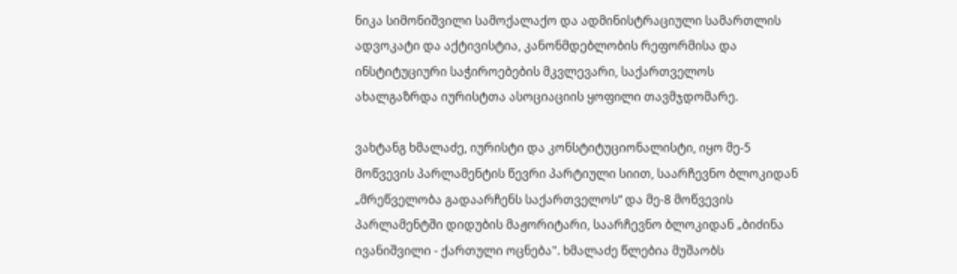ნიკა სიმონიშვილი სამოქალაქო და ადმინისტრაციული სამართლის ადვოკატი და აქტივისტია, კანონმდებლობის რეფორმისა და ინსტიტუციური საჭიროებების მკვლევარი, საქართველოს ახალგაზრდა იურისტთა ასოციაციის ყოფილი თავმჯდომარე.

ვახტანგ ხმალაძე, იურისტი და კონსტიტუციონალისტი, იყო მე-5 მოწვევის პარლამენტის წევრი პარტიული სიით, საარჩევნო ბლოკიდან „მრეწველობა გადაარჩენს საქართველოს“ და მე-8 მოწვევის პარლამენტში დიდუბის მაჟორიტარი, საარჩევნო ბლოკიდან „ბიძინა ივანიშვილი - ქართული ოცნება". ხმალაძე წლებია მუშაობს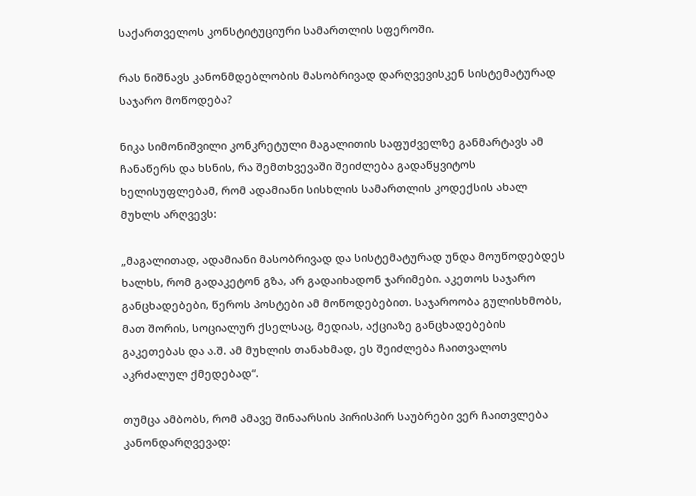საქართველოს კონსტიტუციური სამართლის სფეროში.

რას ნიშნავს კანონმდებლობის მასობრივად დარღვევისკენ სისტემატურად საჯარო მოწოდება?

ნიკა სიმონიშვილი კონკრეტული მაგალითის საფუძველზე განმარტავს ამ ჩანაწერს და ხსნის, რა შემთხვევაში შეიძლება გადაწყვიტოს ხელისუფლებამ, რომ ადამიანი სისხლის სამართლის კოდექსის ახალ მუხლს არღვევს:

„მაგალითად, ადამიანი მასობრივად და სისტემატურად უნდა მოუწოდებდეს ხალხს, რომ გადაკეტონ გზა, არ გადაიხადონ ჯარიმები. აკეთოს საჯარო განცხადებები, წეროს პოსტები ამ მოწოდებებით. საჯაროობა გულისხმობს, მათ შორის, სოციალურ ქსელსაც, მედიას, აქციაზე განცხადებების გაკეთებას და ა.შ. ამ მუხლის თანახმად, ეს შეიძლება ჩაითვალოს აკრძალულ ქმედებად“.

თუმცა ამბობს, რომ ამავე შინაარსის პირისპირ საუბრები ვერ ჩაითვლება კანონდარღვევად: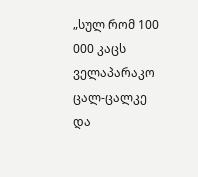„სულ რომ 100 000 კაცს ველაპარაკო ცალ-ცალკე და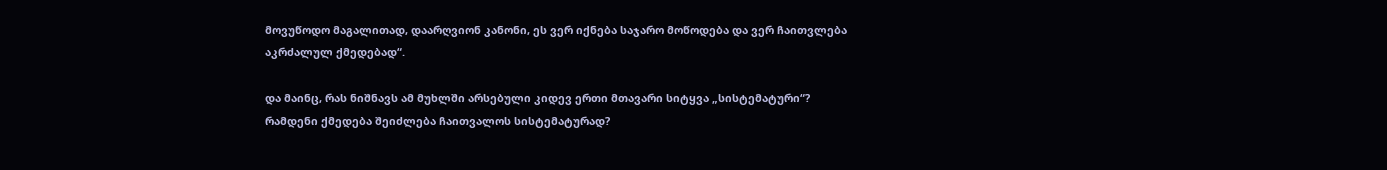მოვუწოდო მაგალითად, დაარღვიონ კანონი, ეს ვერ იქნება საჯარო მოწოდება და ვერ ჩაითვლება აკრძალულ ქმედებად“.

და მაინც, რას ნიშნავს ამ მუხლში არსებული კიდევ ერთი მთავარი სიტყვა „სისტემატური“? რამდენი ქმედება შეიძლება ჩაითვალოს სისტემატურად?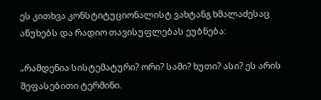ეს კითხვა კონსტიტუციონალისტ ვახტანგ ხმალაძესაც აწუხებს და რადიო თავისუფლებას ეუბნება:

„რამდენია სისტემატური? ორი? სამი? ხუთი? ასი? ეს არის შეფასებითი ტერმინი.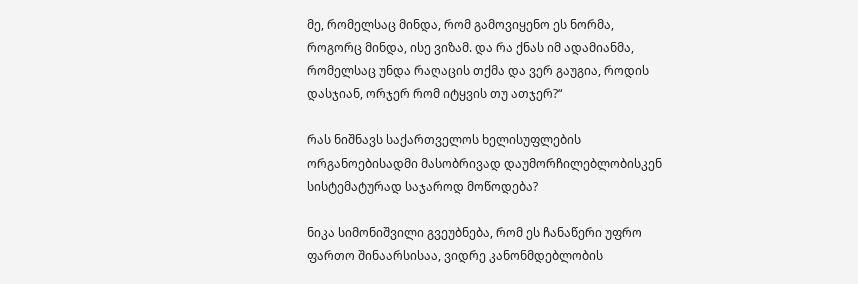მე, რომელსაც მინდა, რომ გამოვიყენო ეს ნორმა, როგორც მინდა, ისე ვიზამ. და რა ქნას იმ ადამიანმა, რომელსაც უნდა რაღაცის თქმა და ვერ გაუგია, როდის დასჯიან, ორჯერ რომ იტყვის თუ ათჯერ?“

რას ნიშნავს საქართველოს ხელისუფლების ორგანოებისადმი მასობრივად დაუმორჩილებლობისკენ სისტემატურად საჯაროდ მოწოდება?

ნიკა სიმონიშვილი გვეუბნება, რომ ეს ჩანაწერი უფრო ფართო შინაარსისაა, ვიდრე კანონმდებლობის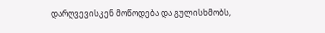დარღვევისკენ მოწოდება და გულისხმობს,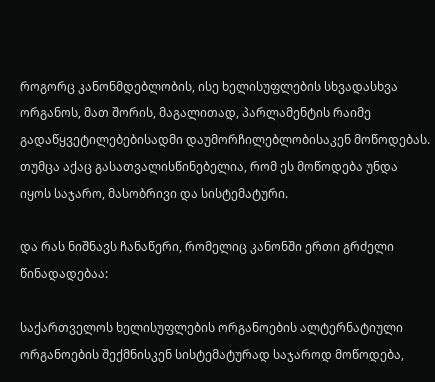როგორც კანონმდებლობის, ისე ხელისუფლების სხვადასხვა ორგანოს, მათ შორის, მაგალითად, პარლამენტის რაიმე გადაწყვეტილებებისადმი დაუმორჩილებლობისაკენ მოწოდებას. თუმცა აქაც გასათვალისწინებელია, რომ ეს მოწოდება უნდა იყოს საჯარო, მასობრივი და სისტემატური.

და რას ნიშნავს ჩანაწერი, რომელიც კანონში ერთი გრძელი წინადადებაა:

საქართველოს ხელისუფლების ორგანოების ალტერნატიული ორგანოების შექმნისკენ სისტემატურად საჯაროდ მოწოდება,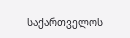საქართველოს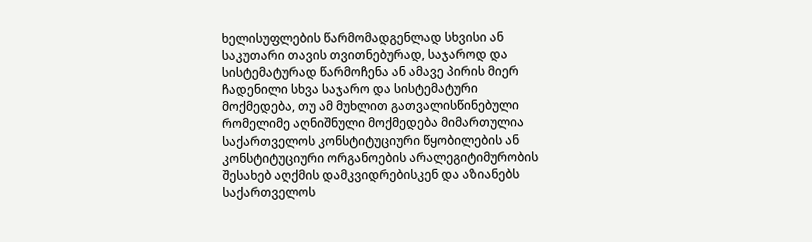ხელისუფლების წარმომადგენლად სხვისი ან საკუთარი თავის თვითნებურად, საჯაროდ და სისტემატურად წარმოჩენა ან ამავე პირის მიერ ჩადენილი სხვა საჯარო და სისტემატური მოქმედება, თუ ამ მუხლით გათვალისწინებული რომელიმე აღნიშნული მოქმედება მიმართულია საქართველოს კონსტიტუციური წყობილების ან კონსტიტუციური ორგანოების არალეგიტიმურობის შესახებ აღქმის დამკვიდრებისკენ და აზიანებს საქართველოს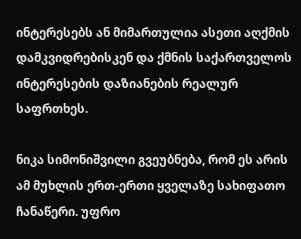ინტერესებს ან მიმართულია ასეთი აღქმის დამკვიდრებისკენ და ქმნის საქართველოს ინტერესების დაზიანების რეალურ საფრთხეს.

ნიკა სიმონიშვილი გვეუბნება, რომ ეს არის ამ მუხლის ერთ-ერთი ყველაზე სახიფათო ჩანაწერი. უფრო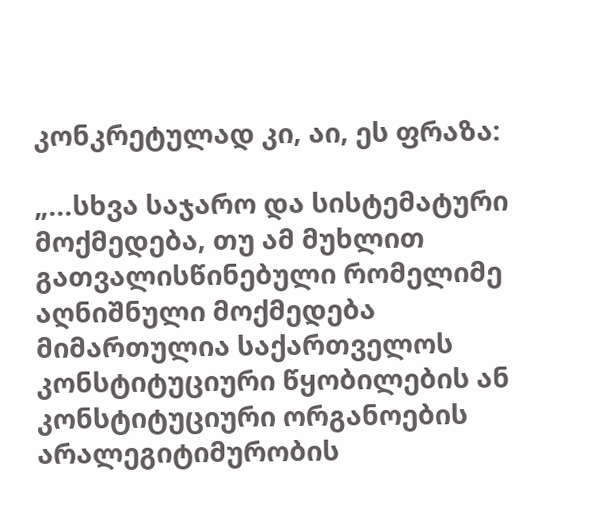კონკრეტულად კი, აი, ეს ფრაზა:

„...სხვა საჯარო და სისტემატური მოქმედება, თუ ამ მუხლით გათვალისწინებული რომელიმე აღნიშნული მოქმედება მიმართულია საქართველოს კონსტიტუციური წყობილების ან კონსტიტუციური ორგანოების არალეგიტიმურობის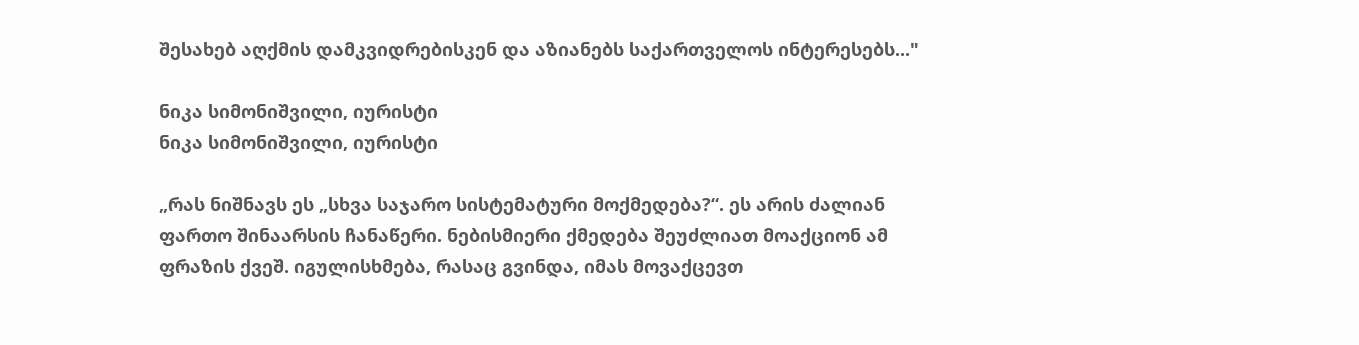შესახებ აღქმის დამკვიდრებისკენ და აზიანებს საქართველოს ინტერესებს..."

ნიკა სიმონიშვილი, იურისტი
ნიკა სიმონიშვილი, იურისტი

„რას ნიშნავს ეს „სხვა საჯარო სისტემატური მოქმედება?“. ეს არის ძალიან ფართო შინაარსის ჩანაწერი. ნებისმიერი ქმედება შეუძლიათ მოაქციონ ამ ფრაზის ქვეშ. იგულისხმება, რასაც გვინდა, იმას მოვაქცევთ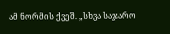ამ ნორმის ქვეშ. „სხვა საჯარო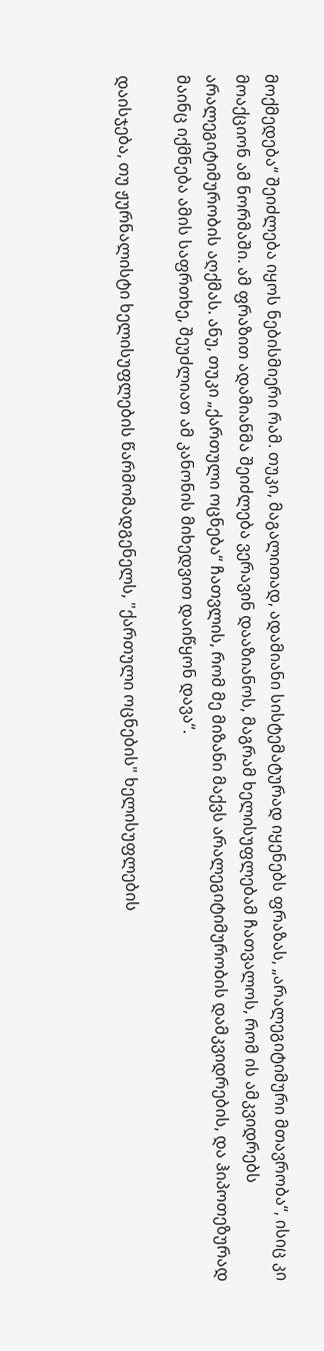მოქმედება“ შეიძლება იყოს ნებისმიერი რამ. თუკი, მაგალითად, ადამიანი სისტემატურად იყენებს ფრაზას, „არალეგიტიმური მთავრობა“, ისიც კი მოაქციონ ამ ნორმაში. ამ ფრაზით ადამიანმა შეიძლება ვერავინ დააზიანოს, მაგრამ ხელისუფლებამ ჩათვალოს, რომ ის ამკვიდრებს არალეგიტიმურობის აღქმას. ანუ, თუკი „ქართული ოცნება“ ჩათვლის, რომ მე მიზანი მაქვს არალეგიტიმურობის დამკვიდრების, და ჰიპოთეზურად მაინც იქმნება ამის საფრთხე, შეუძლიათ ამ კანონის მიხედვით დაიწყონ დავა“.

დაისჯება, თუ ჟურნალისტი ხელისუფლების წარმომადგენელს, "ქართული ოცნების" ხელისუფლების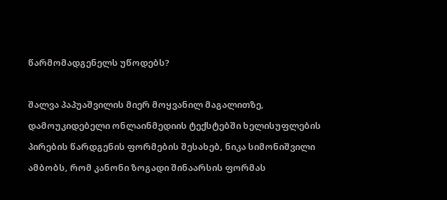წარმომადგენელს უწოდებს?

შალვა პაპუაშვილის მიერ მოყვანილ მაგალითზე, დამოუკიდებელი ონლაინმედიის ტექსტებში ხელისუფლების პირების წარდგენის ფორმების შესახებ, ნიკა სიმონიშვილი ამბობს, რომ კანონი ზოგადი შინაარსის ფორმას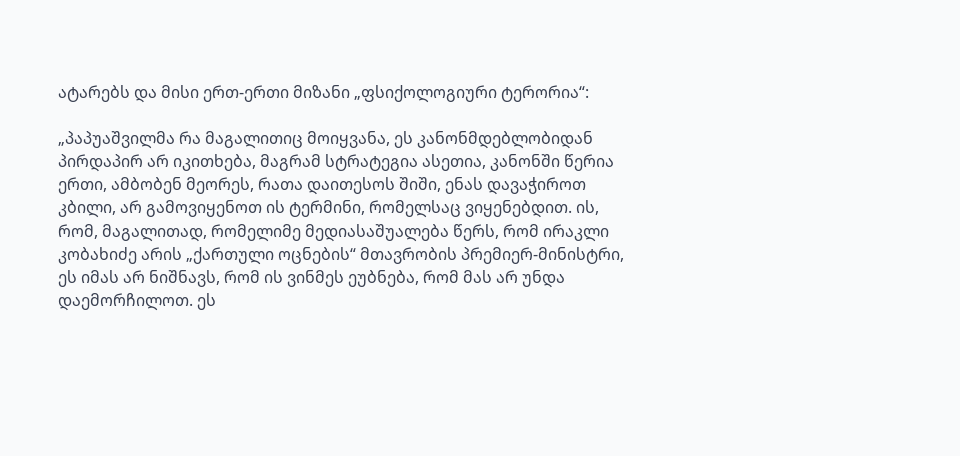ატარებს და მისი ერთ-ერთი მიზანი „ფსიქოლოგიური ტერორია“:

„პაპუაშვილმა რა მაგალითიც მოიყვანა, ეს კანონმდებლობიდან პირდაპირ არ იკითხება, მაგრამ სტრატეგია ასეთია, კანონში წერია ერთი, ამბობენ მეორეს, რათა დაითესოს შიში, ენას დავაჭიროთ კბილი, არ გამოვიყენოთ ის ტერმინი, რომელსაც ვიყენებდით. ის, რომ, მაგალითად, რომელიმე მედიასაშუალება წერს, რომ ირაკლი კობახიძე არის „ქართული ოცნების“ მთავრობის პრემიერ-მინისტრი, ეს იმას არ ნიშნავს, რომ ის ვინმეს ეუბნება, რომ მას არ უნდა დაემორჩილოთ. ეს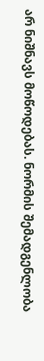არ ნიშნავს მოწოდებას. ნორმის შემადგენლობა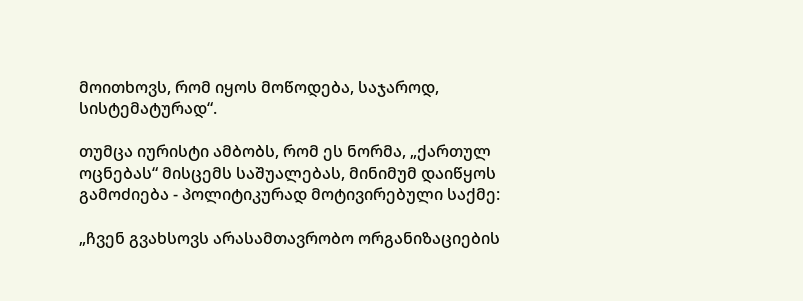მოითხოვს, რომ იყოს მოწოდება, საჯაროდ, სისტემატურად“.

თუმცა იურისტი ამბობს, რომ ეს ნორმა, „ქართულ ოცნებას“ მისცემს საშუალებას, მინიმუმ დაიწყოს გამოძიება - პოლიტიკურად მოტივირებული საქმე:

„ჩვენ გვახსოვს არასამთავრობო ორგანიზაციების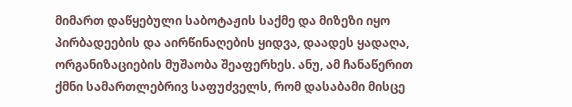მიმართ დაწყებული საბოტაჟის საქმე და მიზეზი იყო პირბადეების და აირწინაღების ყიდვა, დაადეს ყადაღა, ორგანიზაციების მუშაობა შეაფერხეს. ანუ, ამ ჩანაწერით ქმნი სამართლებრივ საფუძველს, რომ დასაბამი მისცე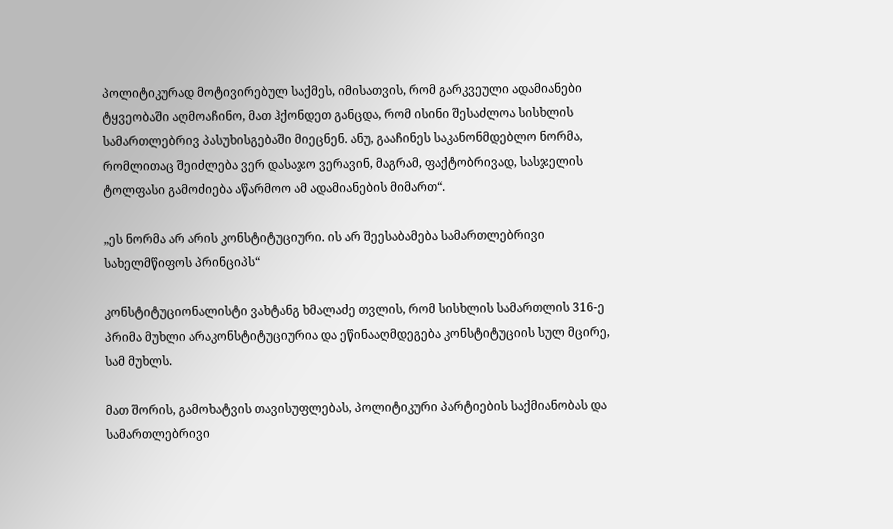პოლიტიკურად მოტივირებულ საქმეს, იმისათვის, რომ გარკვეული ადამიანები ტყვეობაში აღმოაჩინო, მათ ჰქონდეთ განცდა, რომ ისინი შესაძლოა სისხლის სამართლებრივ პასუხისგებაში მიეცნენ. ანუ, გააჩინეს საკანონმდებლო ნორმა, რომლითაც შეიძლება ვერ დასაჯო ვერავინ, მაგრამ, ფაქტობრივად, სასჯელის ტოლფასი გამოძიება აწარმოო ამ ადამიანების მიმართ“.

„ეს ნორმა არ არის კონსტიტუციური. ის არ შეესაბამება სამართლებრივი სახელმწიფოს პრინციპს“

კონსტიტუციონალისტი ვახტანგ ხმალაძე თვლის, რომ სისხლის სამართლის 316-ე პრიმა მუხლი არაკონსტიტუციურია და ეწინააღმდეგება კონსტიტუციის სულ მცირე, სამ მუხლს.

მათ შორის, გამოხატვის თავისუფლებას, პოლიტიკური პარტიების საქმიანობას და სამართლებრივი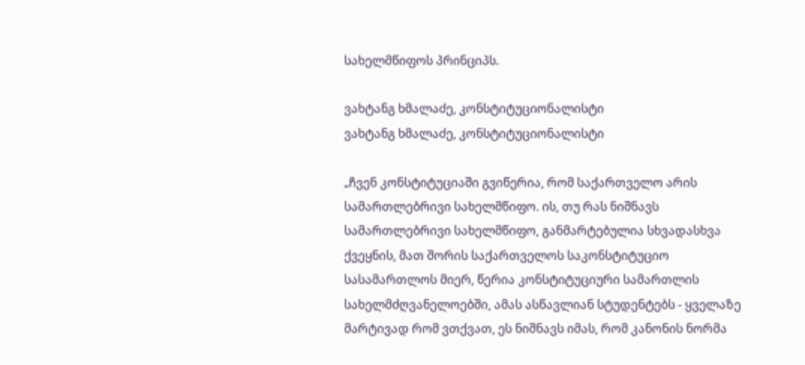სახელმწიფოს პრინციპს.

ვახტანგ ხმალაძე, კონსტიტუციონალისტი
ვახტანგ ხმალაძე, კონსტიტუციონალისტი

„ჩვენ კონსტიტუციაში გვიწერია, რომ საქართველო არის სამართლებრივი სახელმწიფო. ის, თუ რას ნიშნავს სამართლებრივი სახელმწიფო, განმარტებულია სხვადასხვა ქვეყნის, მათ შორის საქართველოს საკონსტიტუციო სასამართლოს მიერ, წერია კონსტიტუციური სამართლის სახელმძღვანელოებში, ამას ასწავლიან სტუდენტებს - ყველაზე მარტივად რომ ვთქვათ, ეს ნიშნავს იმას, რომ კანონის ნორმა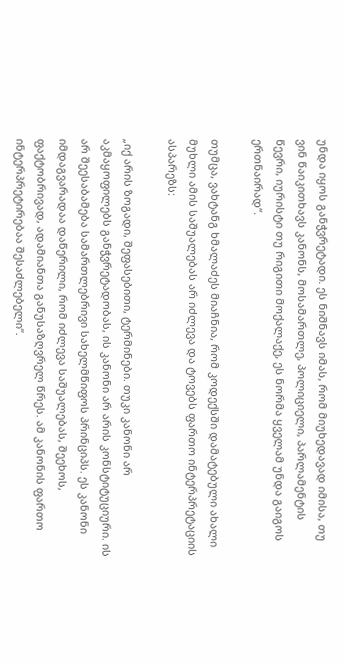უნდა იყოს განჭვრეტადი. ეს ნიშნავს იმას, რომ მიუხედავად იმისა, თუ ვინ წაიკითხავს კანონს, მოსამართლე, პოლიციელი, პარლამენტის წევრი, იურისტი თუ რიგითი მოქალაქე, ეს ნორმა ყველამ უნდა გაიგოს ერთნაირად“.

თუმცა, ვახტანგ ხმალაძეს მიაჩნია, რომ კოდექსში დამატებული ახალი მუხლი ამის საშუალებას არ იძლევა და ტოვებს ფართო ინტერპრეტაციის ასპარეზს:

„იქ არის ზოგადი, შეფასებითი, ტერმინები. თუკი კანონი არ აკმაყოფილებს განჭვრეტადობას, ის კანონი არ არის კონსტიტუციური. ის არ შეესაბამება სამართლებრივი სახელმწიფოს პრინციპს. ეს კანონი იმდაგვარადაა დაწერილი, რომ იძლევა საშუალებას, შეეხოს, ფაქტობრივად, ადამიანთა განუსაზღვრელ წრეს. ამ კანონის ფართო ინტერპრეტირებაა შესაძლებელი“.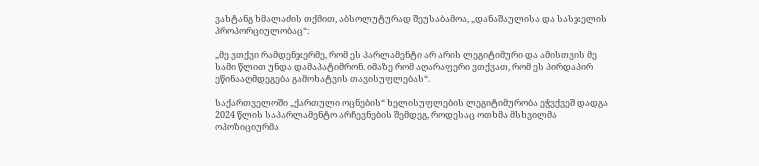ვახტანგ ხმალაძის თქმით, აბსოლუტურად შეუსაბამოა, „დანაშაულისა და სასჯელის პროპორციულობაც“:

„მე ვთქვი რამდენჯერმე, რომ ეს პარლამენტი არ არის ლეგიტიმური და ამისთვის მე სამი წლით უნდა დამაპატიმრონ. იმაზე რომ აღარაფერი ვთქვათ, რომ ეს პირდაპირ ეწინააღმდეგება გამოხატვის თავისუფლებას“.

საქართველოში „ქართული ოცნების“ ხელისუფლების ლეგიტიმურობა ეჭვქვეშ დადგა 2024 წლის საპარლამენტო არჩევნების შემდეგ, როდესაც ოთხმა მსხვილმა ოპოზიციურმა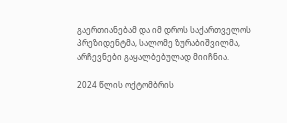გაერთიანებამ და იმ დროს საქართველოს პრეზიდენტმა, სალომე ზურაბიშვილმა, არჩევნები გაყალბებულად მიიჩნია.

2024 წლის ოქტომბრის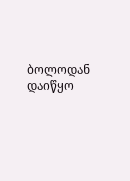ბოლოდან დაიწყო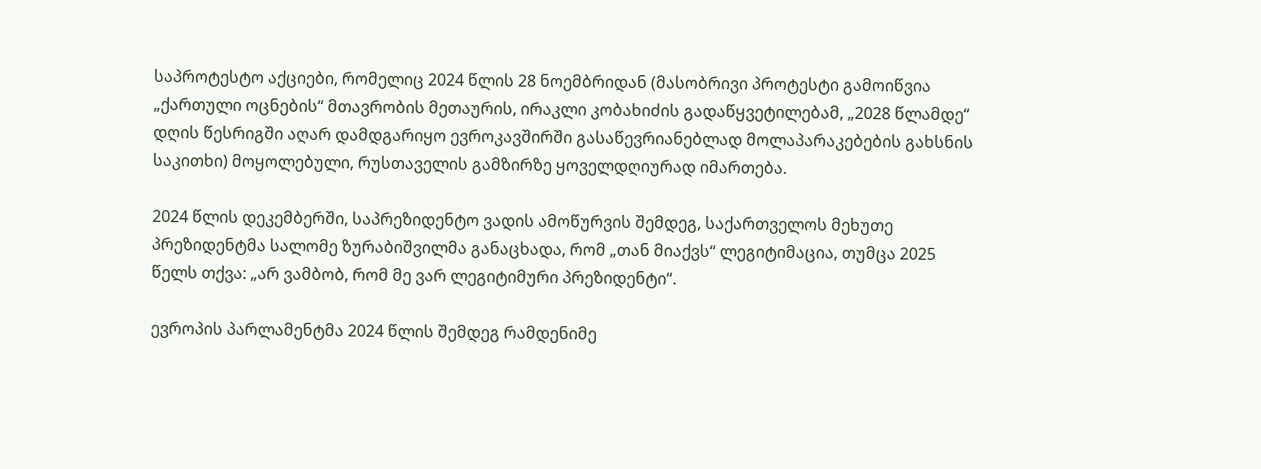საპროტესტო აქციები, რომელიც 2024 წლის 28 ნოემბრიდან (მასობრივი პროტესტი გამოიწვია „ქართული ოცნების“ მთავრობის მეთაურის, ირაკლი კობახიძის გადაწყვეტილებამ, „2028 წლამდე“ დღის წესრიგში აღარ დამდგარიყო ევროკავშირში გასაწევრიანებლად მოლაპარაკებების გახსნის საკითხი) მოყოლებული, რუსთაველის გამზირზე ყოველდღიურად იმართება.

2024 წლის დეკემბერში, საპრეზიდენტო ვადის ამოწურვის შემდეგ, საქართველოს მეხუთე პრეზიდენტმა სალომე ზურაბიშვილმა განაცხადა, რომ „თან მიაქვს“ ლეგიტიმაცია, თუმცა 2025 წელს თქვა: „არ ვამბობ, რომ მე ვარ ლეგიტიმური პრეზიდენტი“.

ევროპის პარლამენტმა 2024 წლის შემდეგ რამდენიმე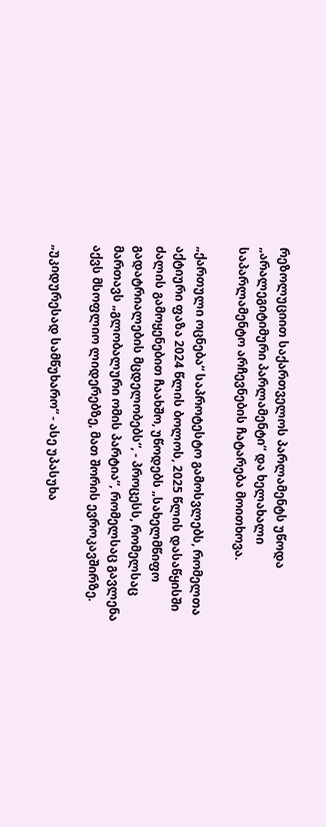რეზოლუციით საქართველოს პარლამენტს უწოდა „არალეგიტიმური პარლამენტი“ და ხელახალი საპარლამენტო არჩევნების ჩატარება მოითხოვა.

„ქართული ოცნება“ საპროტესტო გამოსვლებს, რომელთა აქტიური ფაზა 2024 წლის ბოლოს, 2025 წლის დასაწყისში ძალის გამოყენებით ჩაახშო, უწოდებს „სახელმწიფო გადატრიალების მცდელობებს“, - პროცესს, რომელსაც მართავს „გლობალური ომის პარტია“, რომელსაც გავლენა აქვს მსოფლიო ლიდერებზე, მათ შორის ევროკავშირზე.

„უკიდურესად სამწუხარო“ - ასე უპასუხა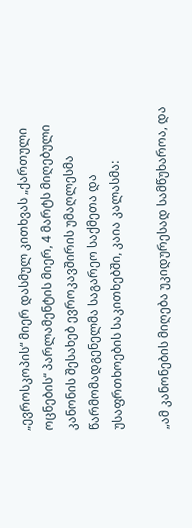„ევროსკოპის“ მიერ დასმულ კითხვას „ქართული ოცნების“ პარლამენტის მიერ, 4 მარტს მიღებული კანონის შესახებ ევროკავშირის უმაღლესმა წარმომადგენელმა საგარეო საქმეთა და უსაფრთხოების საკითხებში, კაია კალასმა:

„ამ კანონების მიღება უკიდურესად სამწუხაროა, და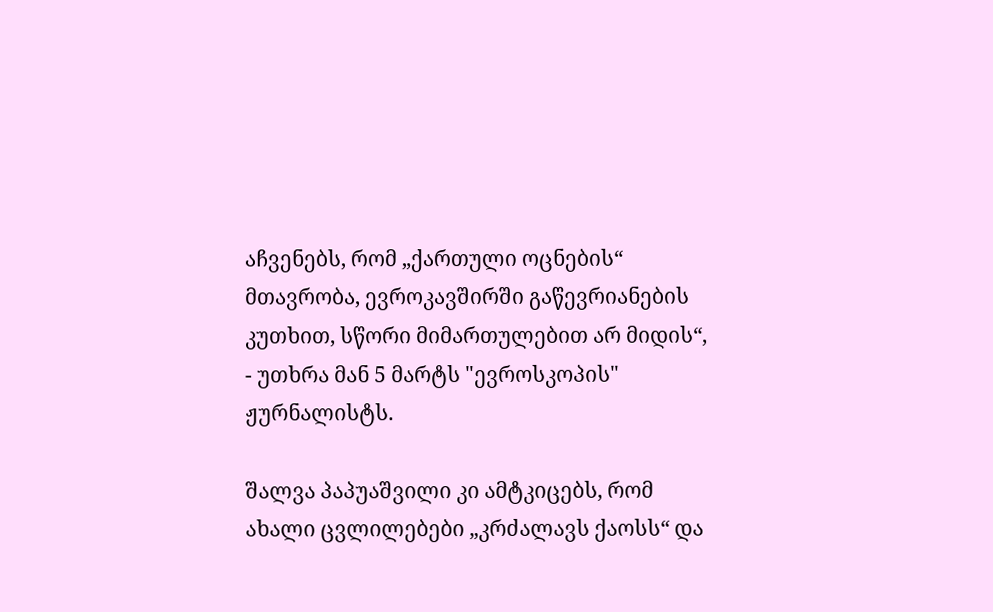აჩვენებს, რომ „ქართული ოცნების“ მთავრობა, ევროკავშირში გაწევრიანების კუთხით, სწორი მიმართულებით არ მიდის“, - უთხრა მან 5 მარტს "ევროსკოპის" ჟურნალისტს.

შალვა პაპუაშვილი კი ამტკიცებს, რომ ახალი ცვლილებები „კრძალავს ქაოსს“ და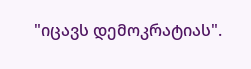"იცავს დემოკრატიას".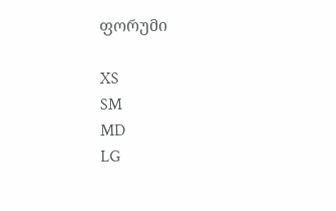ფორუმი

XS
SM
MD
LG